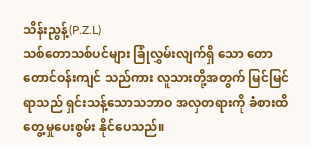သိန်းညွန့်(P.Z.L)
သစ်တောသစ်ပင်များ ခြုံလွှမ်းလျက်ရှိ သော တောတောင်ဝန်းကျင် သည်ကား လူသားတို့အတွက် မြင်မြင်ရာသည် ရှင်းသန့်သောသဘာဝ အလှတရားကို ခံစားထိတွေ့မှုပေးစွမ်း နိုင်ပေသည်။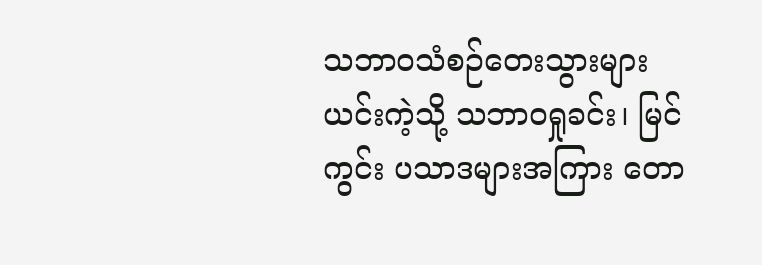သဘာဝသံစဉ်တေးသွားများ
ယင်းကဲ့သို့ သဘာဝရှုခင်း၊ မြင်ကွင်း ပသာဒများအကြား တော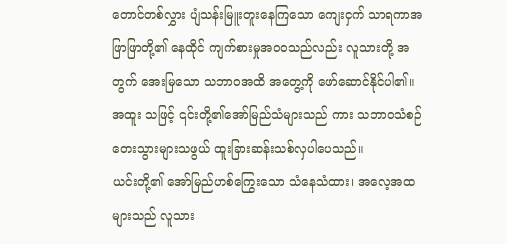တောင်တစ်လွှား ပျံသန်းမြူးတူးနေကြသော ကျေးငှက် သာရကာအဖြာဖြာတို့၏ နေထိုင် ကျက်စားမှုအဝဝသည်လည်း လူသားတို့ အတွက် အေးမြသော သဘာဝအထိ အတွေ့ကို ဖော်ဆောင်နိုင်ပါ၏။ အထူး သဖြင့် ၎င်းတို့၏အော်မြည်သံများသည် ကား သဘာဝသံစဉ်တေးသွားများသဖွယ် ထူးခြားဆန်းသစ်လှပါပေသည်။
ယင်းတို့၏ အော်မြည်ဟစ်ကြွေးသော သံနေသံထား၊ အလေ့အထများသည် လူသား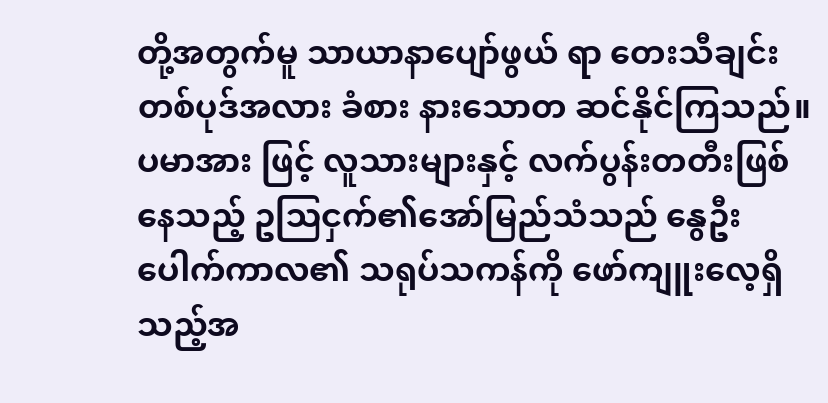တို့အတွက်မူ သာယာနာပျော်ဖွယ် ရာ တေးသီချင်းတစ်ပုဒ်အလား ခံစား နားသောတ ဆင်နိုင်ကြသည်။ ပမာအား ဖြင့် လူသားများနှင့် လက်ပွန်းတတီးဖြစ် နေသည့် ဥဩငှက်၏အော်မြည်သံသည် နွေဦးပေါက်ကာလ၏ သရုပ်သကန်ကို ဖော်ကျူးလေ့ရှိသည့်အ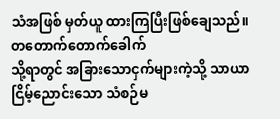သံအဖြစ် မှတ်ယူ ထားကြပြီးဖြစ်ချေသည်။
တတောက်တောက်ခေါက်
သို့ရာတွင် အခြားသောငှက်များကဲ့သို့ သာယာငြိမ့်ညောင်းသော သံစဉ်မ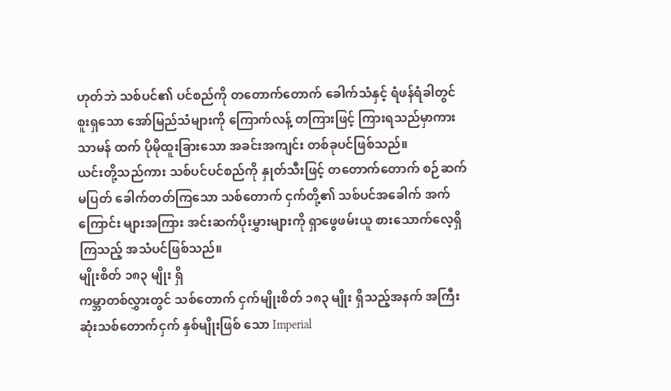ဟုတ်ဘဲ သစ်ပင်၏ ပင်စည်ကို တတောက်တောက် ခေါက်သံနှင့် ရံဖန်ရံခါတွင် စူးရှသော အော်မြည်သံများကို ကြောက်လန့် တကြားဖြင့် ကြားရသည်မှာကား သာမန် ထက် ပိုမိုထူးခြားသော အခင်းအကျင်း တစ်ခုပင်ဖြစ်သည်။
ယင်းတို့သည်ကား သစ်ပင်ပင်စည်ကို နှုတ်သီးဖြင့် တတောက်တောက် စဉ်ဆက် မပြတ် ခေါက်တတ်ကြသော သစ်တောက် ငှက်တို့၏ သစ်ပင်အခေါက် အက်ကြောင်း များအကြား အင်းဆက်ပိုးမွှားများကို ရှာဖွေဖမ်းယူ စားသောက်လေ့ရှိကြသည့် အသံပင်ဖြစ်သည်။
မျိုးစိတ် ၁၈၃ မျိုး ရှိ
ကမ္ဘာတစ်လွှားတွင် သစ်တောက် ငှက်မျိုးစိတ် ၁၈၃ မျိုး ရှိသည့်အနက် အကြီးဆုံးသစ်တောက်ငှက် နှစ်မျိုးဖြစ် သော Imperial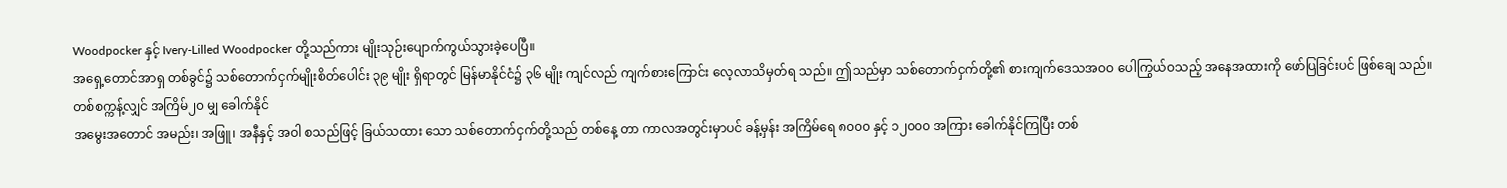Woodpocker နှင့် Ivery-Lilled Woodpocker တို့သည်ကား မျိုးသုဉ်းပျောက်ကွယ်သွားခဲ့ပေပြီ။
အရှေ့တောင်အာရှ တစ်ခွင်၌ သစ်တောက်ငှက်မျိုးစိတ်ပေါင်း ၃၉ မျိုး ရှိရာတွင် မြန်မာနိုင်ငံ၌ ၃၆ မျိုး ကျင်လည် ကျက်စားကြောင်း လေ့လာသိမှတ်ရ သည်။ ဤသည်မှာ သစ်တောက်ငှက်တို့၏ စားကျက်ဒေသအဝဝ ပေါကြွယ်ဝသည့် အနေအထားကို ဖော်ပြခြင်းပင် ဖြစ်ချေ သည်။
တစ်စက္ကန့်လျှင် အကြိမ်၂၀ မျှ ခေါက်နိုင်
အမွေးအတောင် အမည်း၊ အဖြူ၊ အနီနှင့် အဝါ စသည်ဖြင့် ခြယ်သထား သော သစ်တောက်ငှက်တို့သည် တစ်နေ့ တာ ကာလအတွင်းမှာပင် ခန့်မှန်း အကြိမ်ရေ ၈၀၀၀ နှင့် ၁၂၀၀၀ အကြား ခေါက်နိုင်ကြပြီး တစ်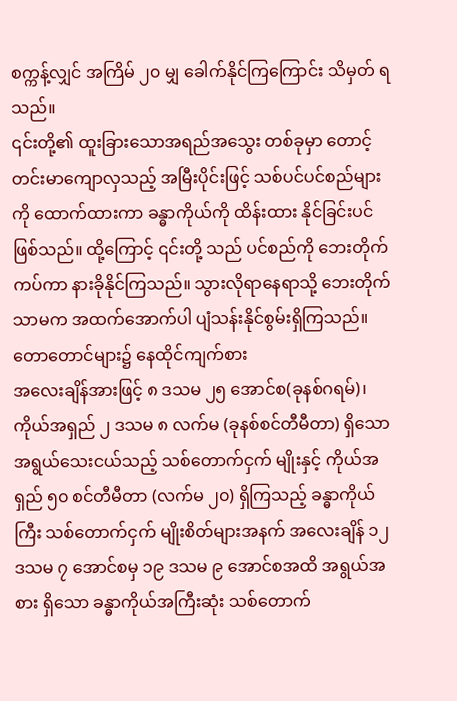စက္ကန့်လျှင် အကြိမ် ၂၀ မျှ ခေါက်နိုင်ကြကြောင်း သိမှတ် ရသည်။
၎င်းတို့၏ ထူးခြားသောအရည်အသွေး တစ်ခုမှာ တောင့်တင်းမာကျောလှသည့် အမြီးပိုင်းဖြင့် သစ်ပင်ပင်စည်များကို ထောက်ထားကာ ခန္ဓာကိုယ်ကို ထိန်းထား နိုင်ခြင်းပင်ဖြစ်သည်။ ထို့ကြောင့် ၎င်းတို့ သည် ပင်စည်ကို ဘေးတိုက်ကပ်ကာ နားခိုနိုင်ကြသည်။ သွားလိုရာနေရာသို့ ဘေးတိုက်သာမက အထက်အောက်ပါ ပျံသန်းနိုင်စွမ်းရှိကြသည်။
တောတောင်များ၌ နေထိုင်ကျက်စား
အလေးချိန်အားဖြင့် ၈ ဒသမ ၂၅ အောင်စ(ခုနစ်ဂရမ်)၊ ကိုယ်အရှည် ၂ ဒသမ ၈ လက်မ (ခုနစ်စင်တီမီတာ) ရှိသော အရွယ်သေးငယ်သည့် သစ်တောက်ငှက် မျိုးနှင့် ကိုယ်အရှည် ၅၀ စင်တီမီတာ (လက်မ ၂၀) ရှိကြသည့် ခန္ဓာကိုယ်ကြီး သစ်တောက်ငှက် မျိုးစိတ်များအနက် အလေးချိန် ၁၂ ဒသမ ၇ အောင်စမှ ၁၉ ဒသမ ၉ အောင်စအထိ အရွယ်အစား ရှိသော ခန္ဓာကိုယ်အကြီးဆုံး သစ်တောက်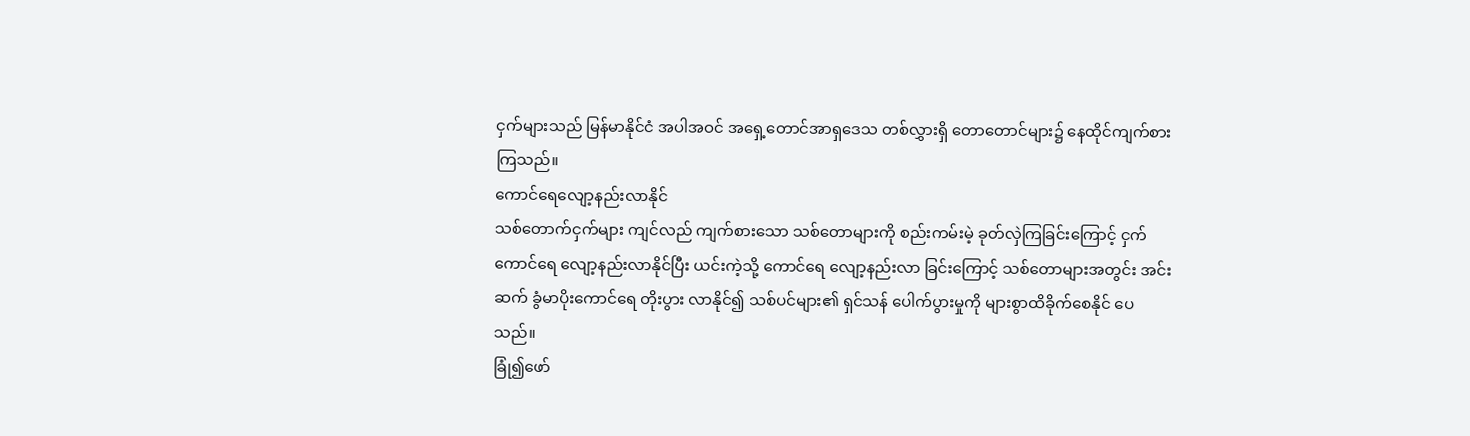ငှက်များသည် မြန်မာနိုင်ငံ အပါအဝင် အရှေ့တောင်အာရှဒေသ တစ်လွှားရှိ တောတောင်များ၌ နေထိုင်ကျက်စား ကြသည်။
ကောင်ရေလျော့နည်းလာနိုင်
သစ်တောက်ငှက်များ ကျင်လည် ကျက်စားသော သစ်တောများကို စည်းကမ်းမဲ့ ခုတ်လှဲကြခြင်းကြောင့် ငှက်ကောင်ရေ လျော့နည်းလာနိုင်ပြီး ယင်းကဲ့သို့ ကောင်ရေ လျော့နည်းလာ ခြင်းကြောင့် သစ်တောများအတွင်း အင်းဆက် ခွံမာပိုးကောင်ရေ တိုးပွား လာနိုင်၍ သစ်ပင်များ၏ ရှင်သန် ပေါက်ပွားမှုကို များစွာထိခိုက်စေနိုင် ပေသည်။
ခြုံ၍ဖော်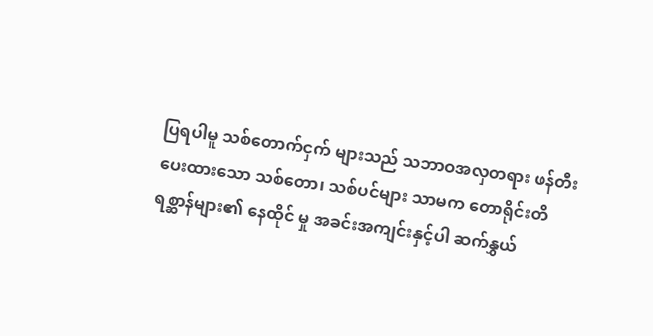ပြရပါမူ သစ်တောက်ငှက် များသည် သဘာဝအလှတရား ဖန်တီး ပေးထားသော သစ်တော၊ သစ်ပင်များ သာမက တောရိုင်းတိရစ္ဆာန်များ၏ နေထိုင် မှု အခင်းအကျင်းနှင့်ပါ ဆက်နွှယ်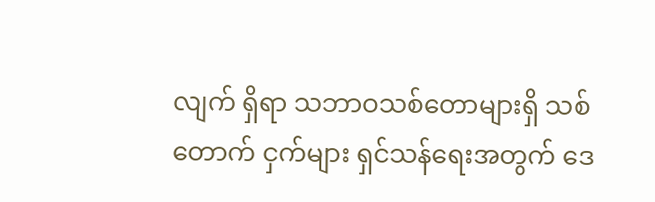လျက် ရှိရာ သဘာဝသစ်တောများရှိ သစ်တောက် ငှက်များ ရှင်သန်ရေးအတွက် ဒေ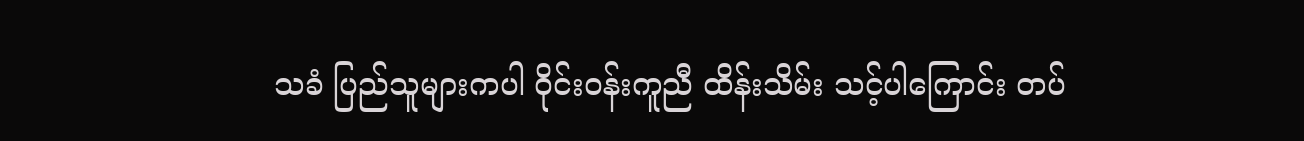သခံ ပြည်သူများကပါ ဝိုင်းဝန်းကူညီ ထိန်းသိမ်း သင့်ပါကြောင်း တပ်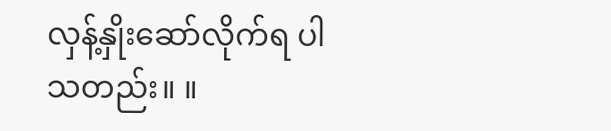လှန့်နှိုးဆော်လိုက်ရ ပါသတည်း။ ။